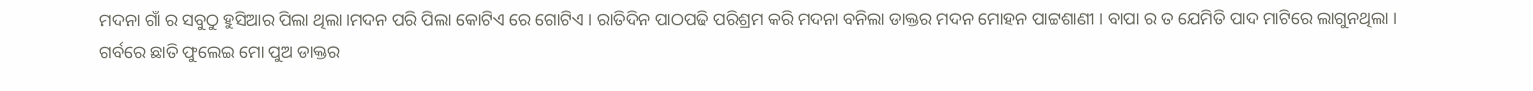ମଦନା ଗାଁ ର ସବୁଠୁ ହୁସିଆର ପିଲା ଥିଲା।ମଦନ ପରି ପିଲା କୋଟିଏ ରେ ଗୋଟିଏ । ରାତିଦିନ ପାଠପଢି ପରିଶ୍ରମ କରି ମଦନା ବନିଲା ଡାକ୍ତର ମଦନ ମୋହନ ପାଟ୍ଟଶାଣୀ । ବାପା ର ତ ଯେମିତି ପାଦ ମାଟିରେ ଲାଗୁନଥିଲା । ଗର୍ବରେ ଛାତି ଫୁଲେଇ ମୋ ପୁଅ ଡାକ୍ତର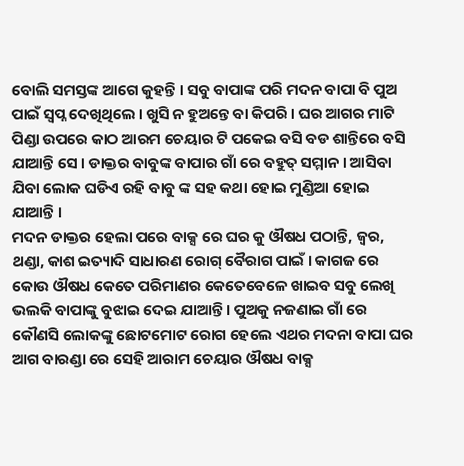ବୋଲି ସମସ୍ତଙ୍କ ଆଗେ କୁହନ୍ତି । ସବୁ ବାପାଙ୍କ ପରି ମଦନ ବାପା ବି ପୁଅ ପାଇଁ ସ୍ଵପ୍ନ ଦେଖିଥିଲେ । ଖୁସି ନ ହୁଅନ୍ତେ ବା କିପରି । ଘର ଆଗର ମାଟି ପିଣ୍ଡା ଉପରେ କାଠ ଆରମ ଚେୟାର ଟି ପକେଇ ବସି ବଡ ଶାନ୍ତିରେ ବସି ଯାଆନ୍ତି ସେ । ଡାକ୍ତର ବାବୁଙ୍କ ବାପାର ଗାଁ ରେ ବହୁତ୍ ସମ୍ମାନ । ଆସିବା ଯିବା ଲୋକ ଘଡିଏ ରହି ବାବୁ ଙ୍କ ସହ କଥା ହୋଇ ମୁଣ୍ଡିଆ ହୋଇ ଯାଆନ୍ତି ।
ମଦନ ଡାକ୍ତର ହେଲା ପରେ ବାକ୍ସ ରେ ଘର କୁ ଔଷଧ ପଠାନ୍ତି, ଜ୍ଵର, ଥଣ୍ଡା, କାଶ ଇତ୍ୟାଦି ସାଧାରଣ ରୋଗ୍ ବୈରାଗ ପାଇଁ । କାଗଜ ରେ କୋଉ ଔଷଧ କେତେ ପରିମାଣର କେତେବେଳେ ଖାଇବ ସବୁ ଲେଖି ଭଲକି ବାପାଙ୍କୁ ବୁଝାଇ ଦେଇ ଯାଆନ୍ତି । ପୁଅକୁ ନଜଣାଇ ଗାଁ ରେ କୌଣସି ଲୋକଙ୍କୁ ଛୋଟମୋଟ ରୋଗ ହେଲେ ଏଥର ମଦନା ବାପା ଘର ଆଗ ବାରଣ୍ଡା ରେ ସେହି ଆରାମ ଚେୟାର ଔଷଧ ବାକ୍ସ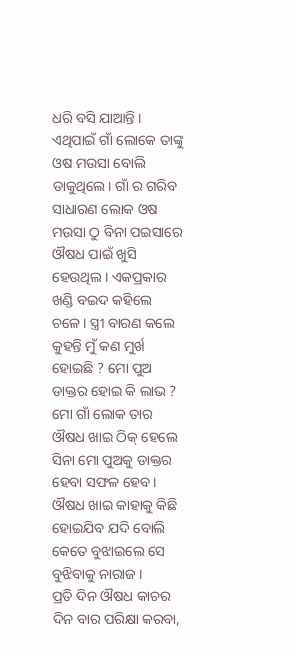ଧରି ବସି ଯାଆନ୍ତି । ଏଥିପାଇଁ ଗାଁ ଲୋକେ ତାଙ୍କୁ ଓଷ ମଉସା ବୋଲି ଡାକୁଥିଲେ। ଗାଁ ର ଗରିବ ସାଧାରଣ ଲୋକ ଓଷ ମଉସା ଠୁ ବିନା ପଇସାରେ ଔଷଧ ପାଇଁ ଖୁସି ହେଉଥିଲ। ଏକପ୍ରକାର ଖଣ୍ଡି ବଇଦ କହିଲେ ଚଳେ। ସ୍ତ୍ରୀ ବାରଣ କଲେ କୁହନ୍ତି ମୁଁ କଣ ମୁର୍ଖ ହୋଇଛି ? ମୋ ପୁଅ ଡାକ୍ତର ହୋଇ କି ଲାଭ ? ମୋ ଗାଁ ଲୋକ ତାର ଔଷଧ ଖାଇ ଠିକ୍ ହେଲେ ସିନା ମୋ ପୁଅକୁ ଡାକ୍ତର ହେବା ସଫଳ ହେବ। ଔଷଧ ଖାଇ କାହାକୁ କିଛି ହୋଇଯିବ ଯଦି ବୋଲି କେତେ ବୁଝାଇଲେ ସେ ବୁଝିବାକୁ ନାରାଜ ।
ପ୍ରତି ଦିନ ଔଷଧ କାଚର ଦିନ ବାର ପରିକ୍ଷା କରବା,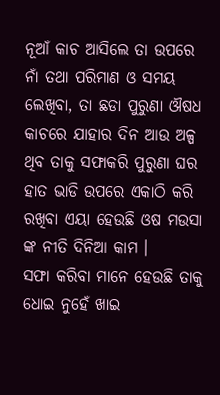ନୂଆଁ କାଚ ଆସିଲେ ତା ଉପରେ ନାଁ ତଥା ପରିମାଣ ଓ ସମୟ ଲେଖିବା, ତା ଛଡା ପୁରୁଣା ଔଷଧ କାଚରେ ଯାହାର ଦିନ ଆଉ ଅଳ୍ପ ଥିବ ତାକୁ ସଫାକରି ପୁରୁଣା ଘର ହାତ ଭାଡି ଉପରେ ଏକାଠି କରି ରଖିବା ଏୟା ହେଉଛି ଓଷ ମଉସା ଙ୍କ ନୀତି ଦିନିଆ କାମ ।
ସଫା କରିବା ମାନେ ହେଉଛି ତାକୁ ଧୋଇ ନୁହେଁ ଖାଇ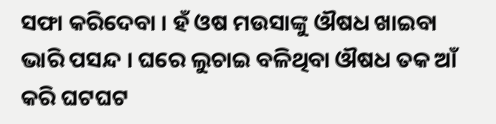ସଫା କରିଦେବା । ହଁ ଓଷ ମଉସାଙ୍କୁ ଔଷଧ ଖାଇବା ଭାରି ପସନ୍ଦ । ଘରେ ଲୁଚାଇ ବଳିଥିବା ଔଷଧ ତକ ଆଁ କରି ଘଟଘଟ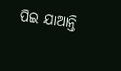ପିଇ ଯାଆନ୍ତି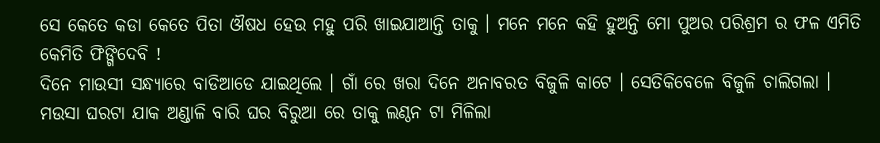ସେ କେତେ କଡା କେତେ ପିତା ଔଷଧ ହେଉ ମହୁ ପରି ଖାଇଯାଆନ୍ତି ତାକୁ । ମନେ ମନେ କହି ହୁଅନ୍ତି ମୋ ପୁଅର ପରିଶ୍ରମ ର ଫଳ ଏମିତି କେମିତି ଫିଙ୍ଗିଦେବି !
ଦିନେ ମାଉସୀ ସନ୍ଧ୍ୟାରେ ବାଡିଆଡେ ଯାଇଥିଲେ । ଗାଁ ରେ ଖରା ଦିନେ ଅନାବରତ ବିଜୁଳି କାଟେ । ସେତିକିବେଳେ ବିଜୁଳି ଚାଲିଗଲା । ମଉସା ଘରଟା ଯାକ ଅଣ୍ଡାଳି ବାରି ଘର ବିରୁଆ ରେ ତାକୁ ଲଣ୍ଠନ ଟା ମିଳିଲା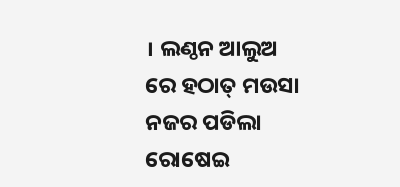। ଲଣ୍ଠନ ଆଲୁଅ ରେ ହଠାତ୍ ମଉସା ନଜର ପଡିଲା ରୋଷେଇ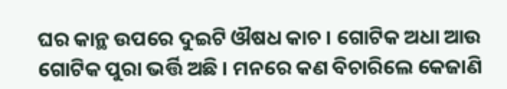ଘର କାନ୍ଥ ଉପରେ ଦୁଇଟି ଔଷଧ କାଚ । ଗୋଟିକ ଅଧା ଆଉ ଗୋଟିକ ପୁରା ଭର୍ତ୍ତି ଅଛି । ମନରେ କଣ ବିଚାରିଲେ କେଜାଣି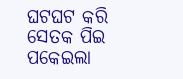ଘଟଘଟ କରି ସେତକ ପିଇ ପକେଇଲା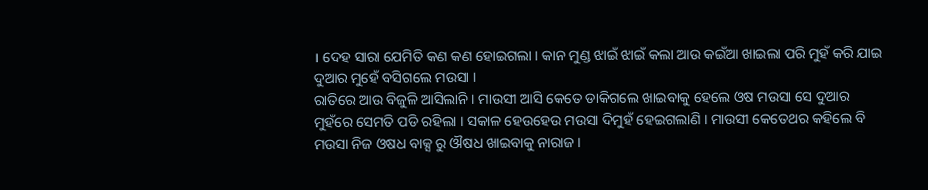। ଦେହ ସାରା ଯେମିତି କଣ କଣ ହୋଇଗଲା । କାନ ମୁଣ୍ଡ ଝାଇଁ ଝାଇଁ କଲା ଆଉ କଇଁଆ ଖାଇଲା ପରି ମୁହଁ କରି ଯାଇ ଦୁଆର ମୁହେଁ ବସିଗଲେ ମଉସା ।
ରାତିରେ ଆଉ ବିଜୁଳି ଆସିଲାନି । ମାଉସୀ ଆସି କେତେ ଡାକିଗଲେ ଖାଇବାକୁ ହେଲେ ଓଷ ମଉସା ସେ ଦୁଆର ମୁହଁରେ ସେମତି ପଡି ରହିଲା । ସକାଳ ହେଉହେଉ ମଉସା ଦିମୁହଁ ହେଇଗଲାଣି । ମାଉସୀ କେତେଥର କହିଲେ ବି ମଉସା ନିଜ ଓଷଧ ବାକ୍ସ ରୁ ଔଷଧ ଖାଇବାକୁ ନାରାଜ ।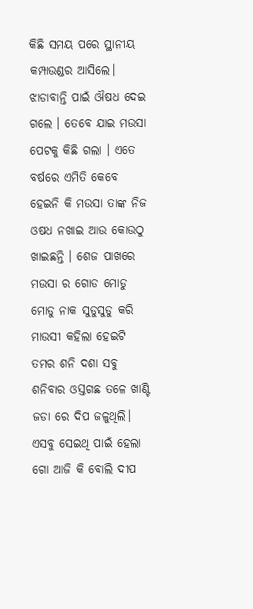କିଛି ସମୟ ପରେ ସ୍ଥାନୀୟ କମ୍ପାଉଣ୍ଡର ଆସିଲେ। ଝାଡାବାନ୍ତି ପାଇଁ ଔଷଧ ଦେଇ ଗଲେ । ତେବେ ଯାଇ ମଉସା ପେଟକୁ କିଛି ଗଲା । ଏତେ ବର୍ଷରେ ଏମିତି କେବେ ହେଇନି କି ମଉସା ତାଙ୍କ ନିଜ ଓଷଧ ନଖାଇ ଆଉ କୋଉଠୁ ଖାଇଛନ୍ତି । ଶେଜ ପାଖରେ ମଉସା ର ଗୋଡ ମୋଡୁ ମୋଡୁ ନାକ ସୁଡୁସୁଡୁ କରି ମାଉସୀ କହିଲା ହେଇଟି ତମର ଶନି ଦଶା ସବୁ ଶନିବାର ଓସ୍ତଗଛ ତଳେ ଖାଣ୍ଟି ଜଡା ରେ ଦିପ ଜଳୁଥିଲି। ଏସବୁ ସେଇଥି ପାଇଁ ହେଲା ଗୋ ଆଜି କି ବୋଲି ଦୀପ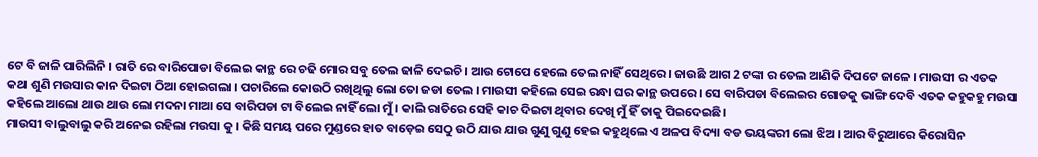ଟେ ବି ଜାଳି ପାରିଲିନି । ରାତି ରେ ବାରିପୋଡା ବିଲେଇ କାନ୍ଥ ରେ ଚଢି ମୋର ସବୁ ତେଲ ଢାଳି ଦେଇଚି। ଆଉ ଟୋପେ ହେଲେ ତେଲ ନାହିଁ ସେଥିରେ। ଜାଉଛି ଆଗ 2 ଟଙ୍କା ର ତେଲ ଆଣିକି ଦିପଟେ ଜାଳେ । ମାଉସୀ ର ଏତକ କଥା ଶୁଣି ମଉସାର କାନ ଦିଇଟା ଠିଆ ହୋଇଗଲା । ପଚାରିଲେ କୋଉଠି ରଖିଥିଲୁ ଲୋ ତୋ ଜଡା ତେଲ । ମାଉସୀ କହିଲେ ସେଇ ରନ୍ଧା ଘର କାନ୍ଥ ଉପରେ । ସେ ବାରିପଡା ବିଲେଇର ଗୋଡକୁ ଭାଙ୍ଗି ଦେବି ଏତକ କହୁକହୁ ମଉସା କହିଲେ ଆଲୋ ଥାଉ ଥାଉ ଲୋ ମଦନା ମାଆ ସେ ବାରିପଡା ଟା ବିଲେଇ ନାହିଁ ଲୋ ମୁଁ । କାଲି ରାତିରେ ସେହି କାଚ ଦିଇଟା ଥିବାର ଦେଖି ମୁଁ ହିଁ ତାକୁ ପିଇଦେଇଛି।
ମାଉସୀ ବାଲୁବାଲୁ କରି ଅନେଇ ରହିଲା ମଉସା କୁ । କିଛି ସମୟ ପରେ ମୁଣ୍ଡରେ ହାତ ବାଡ଼େଇ ସେଠୁ ଉଠି ଯାଉ ଯାଉ ଗୁଣୁ ଗୁଣୁ ହେଇ କହୁଥିଲେ ଏ ଅଳପ ବିଦ୍ୟା ବଡ ଭୟଙ୍କରୀ ଲୋ ଝିଅ । ଆର ବିରୁଆରେ କିରୋସିନ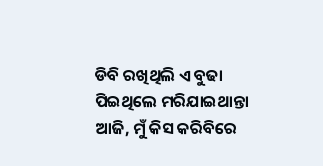ଡିବି ରଖିଥିଲି ଏ ବୁଢା ପିଇଥିଲେ ମରିଯାଇଥାନ୍ତା ଆଜି, ମୁଁ କିସ କରିବିରେ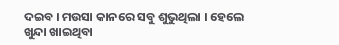ଦଇବ । ମଉସା କାନରେ ସବୁ ଶୁଭୁଥିଲା । ହେଲେ ଖୁନ୍ଦା ଖାଇଥିବା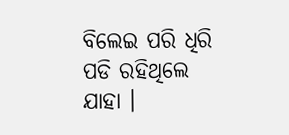ବିଲେଇ ପରି ଧିରି ପଡି ରହିଥିଲେ ଯାହା ।